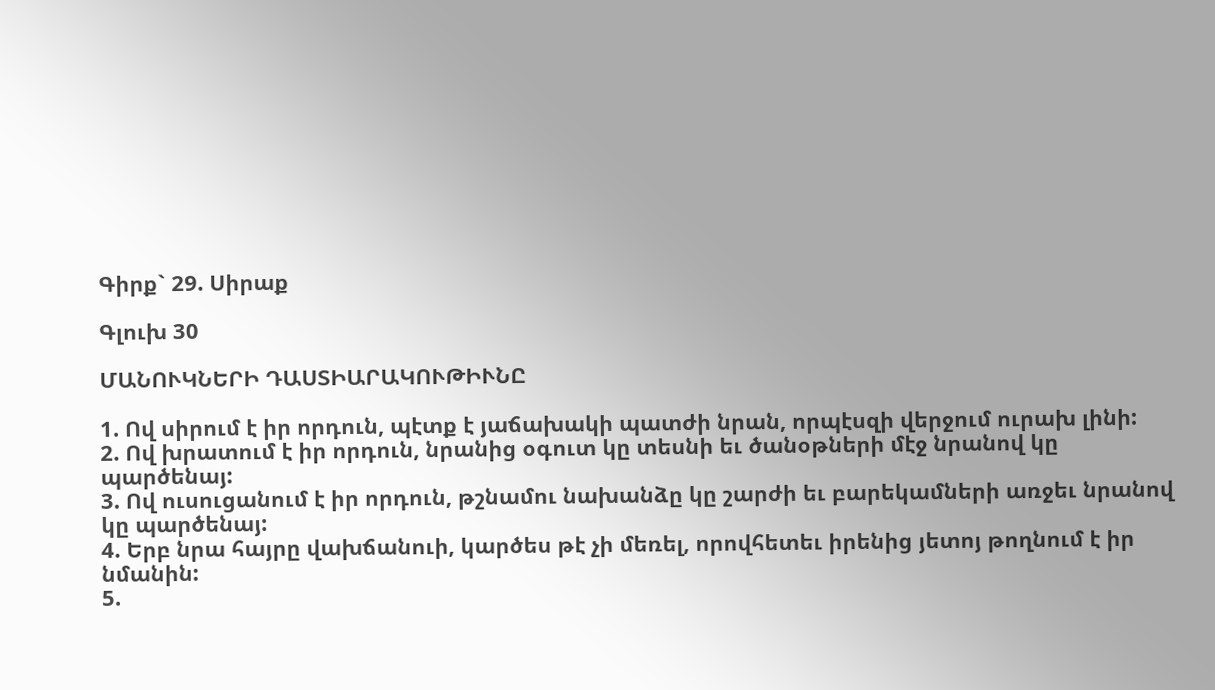Գիրք` 29. Սիրաք

Գլուխ 30

ՄԱՆՈՒԿՆԵՐԻ ԴԱՍՏԻԱՐԱԿՈՒԹԻՒՆԸ

1. Ով սիրում է իր որդուն, պէտք է յաճախակի պատժի նրան, որպէսզի վերջում ուրախ լինի:
2. Ով խրատում է իր որդուն, նրանից օգուտ կը տեսնի եւ ծանօթների մէջ նրանով կը պարծենայ:
3. Ով ուսուցանում է իր որդուն, թշնամու նախանձը կը շարժի եւ բարեկամների առջեւ նրանով կը պարծենայ:
4. Երբ նրա հայրը վախճանուի, կարծես թէ չի մեռել, որովհետեւ իրենից յետոյ թողնում է իր նմանին:
5.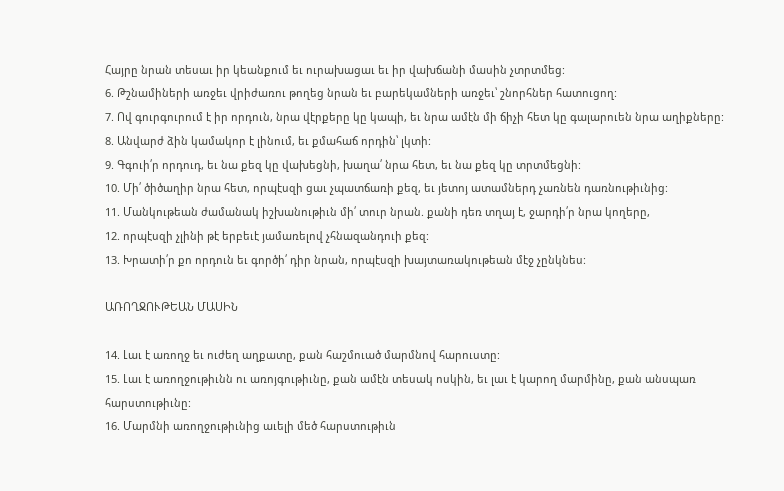Հայրը նրան տեսաւ իր կեանքում եւ ուրախացաւ եւ իր վախճանի մասին չտրտմեց:
6. Թշնամիների առջեւ վրիժառու թողեց նրան եւ բարեկամների առջեւ՝ շնորհներ հատուցող:
7. Ով գուրգուրում է իր որդուն, նրա վէրքերը կը կապի, եւ նրա ամէն մի ճիչի հետ կը գալարուեն նրա աղիքները:
8. Անվարժ ձին կամակոր է լինում, եւ քմահաճ որդին՝ լկտի:
9. Գգուի՛ր որդուդ, եւ նա քեզ կը վախեցնի, խաղա՛ նրա հետ, եւ նա քեզ կը տրտմեցնի:
10. Մի՛ ծիծաղիր նրա հետ, որպէսզի ցաւ չպատճառի քեզ, եւ յետոյ ատամներդ չառնեն դառնութիւնից:
11. Մանկութեան ժամանակ իշխանութիւն մի՛ տուր նրան. քանի դեռ տղայ է, ջարդի՛ր նրա կողերը,
12. որպէսզի չլինի թէ երբեւէ յամառելով չհնազանդուի քեզ:
13. Խրատի՛ր քո որդուն եւ գործի՛ դիր նրան, որպէսզի խայտառակութեան մէջ չընկնես:

ԱՌՈՂՋՈՒԹԵԱՆ ՄԱՍԻՆ

14. Լաւ է առողջ եւ ուժեղ աղքատը, քան հաշմուած մարմնով հարուստը:
15. Լաւ է առողջութիւնն ու առոյգութիւնը, քան ամէն տեսակ ոսկին, եւ լաւ է կարող մարմինը, քան անսպառ հարստութիւնը:
16. Մարմնի առողջութիւնից աւելի մեծ հարստութիւն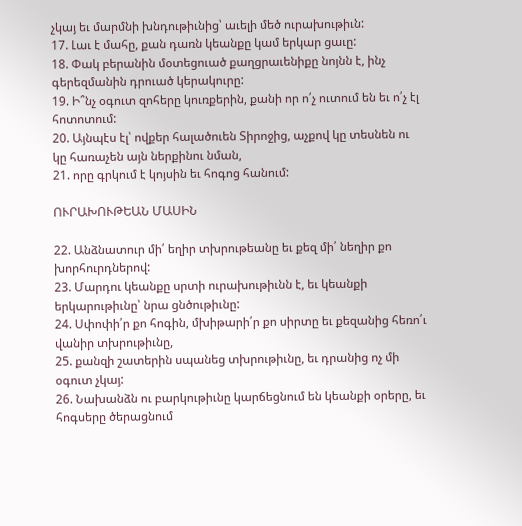չկայ եւ մարմնի խնդութիւնից՝ աւելի մեծ ուրախութիւն:
17. Լաւ է մահը, քան դառն կեանքը կամ երկար ցաւը:
18. Փակ բերանին մօտեցուած քաղցրաւենիքը նոյնն է, ինչ գերեզմանին դրուած կերակուրը:
19. Ի՞նչ օգուտ զոհերը կուռքերին, քանի որ ո՛չ ուտում են եւ ո՛չ էլ հոտոտում:
20. Այնպէս էլ՝ ովքեր հալածուեն Տիրոջից, աչքով կը տեսնեն ու կը հառաչեն այն ներքինու նման,
21. որը գրկում է կոյսին եւ հոգոց հանում:

ՈՒՐԱԽՈՒԹԵԱՆ ՄԱՍԻՆ

22. Անձնատուր մի՛ եղիր տխրութեանը եւ քեզ մի՛ նեղիր քո խորհուրդներով:
23. Մարդու կեանքը սրտի ուրախութիւնն է, եւ կեանքի երկարութիւնը՝ նրա ցնծութիւնը:
24. Սփոփի՛ր քո հոգին, մխիթարի՛ր քո սիրտը եւ քեզանից հեռո՛ւ վանիր տխրութիւնը,
25. քանզի շատերին սպանեց տխրութիւնը, եւ դրանից ոչ մի օգուտ չկայ:
26. Նախանձն ու բարկութիւնը կարճեցնում են կեանքի օրերը, եւ հոգսերը ծերացնում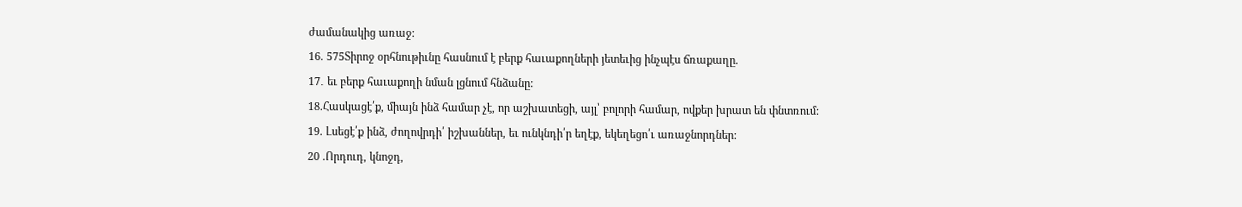ժամանակից առաջ:
16. 575Տիրոջ օրհնութիւնը հասնում է բերք հաւաքողների յետեւից ինչպէս ճռաքաղը.
17․ եւ բերք հաւաքողի նման լցնում հնձանը:
18.Հասկացէ՛ք, միայն ինձ համար չէ, որ աշխատեցի, այլ՝ բոլորի համար, ովքեր խրատ են փնտռում:
19. Լսեցէ՛ք ինձ, ժողովրդի՛ իշխաններ, եւ ունկնդի՛ր եղէք, եկեղեցո՛ւ առաջնորդներ:
20 .Որդուդ, կնոջդ,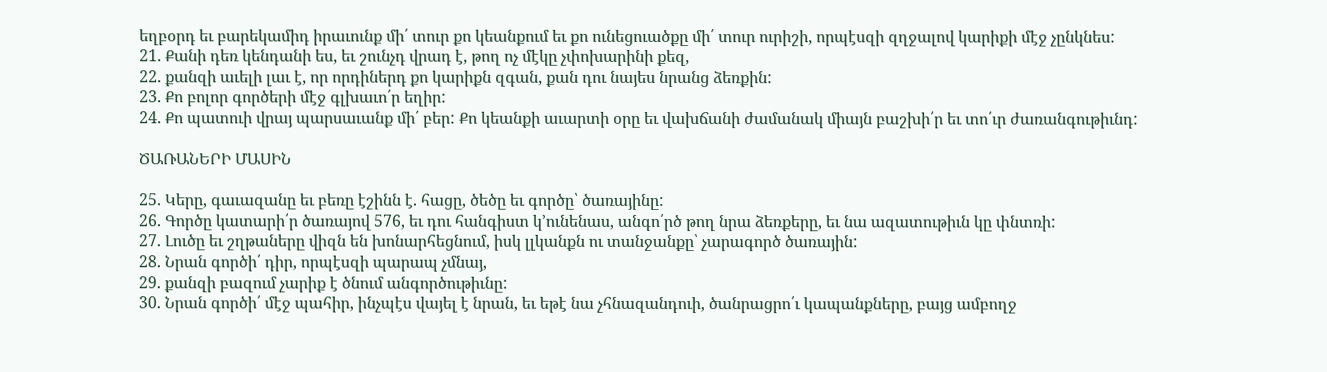եղբօրդ եւ բարեկամիդ իրաւունք մի՛ տուր քո կեանքում եւ քո ունեցուածքը մի՛ տուր ուրիշի, որպէսզի զղջալով կարիքի մէջ չընկնես:
21. Քանի դեռ կենդանի ես, եւ շունչդ վրադ է, թող ոչ մէկը չփոխարինի քեզ,
22. քանզի աւելի լաւ է, որ որդիներդ քո կարիքն զգան, քան դու նայես նրանց ձեռքին:
23. Քո բոլոր գործերի մէջ գլխաւո՛ր եղիր:
24. Քո պատուի վրայ պարսաւանք մի՛ բեր: Քո կեանքի աւարտի օրը եւ վախճանի ժամանակ միայն բաշխի՛ր եւ տո՛ւր ժառանգութիւնդ:

ԾԱՌԱՆԵՐԻ ՄԱՍԻՆ

25. Կերը, գաւազանը եւ բեռը էշինն է. հացը, ծեծը եւ գործը՝ ծառայինը:
26. Գործը կատարի՛ր ծառայով 576, եւ դու հանգիստ կ՚ունենաս, անգո՛րծ թող նրա ձեռքերը, եւ նա ազատութիւն կը փնտռի:
27. Լուծը եւ շղթաները վիզն են խոնարհեցնում, իսկ լլկանքն ու տանջանքը՝ չարագործ ծառային:
28. Նրան գործի՛ դիր, որպէսզի պարապ չմնայ,
29. քանզի բազում չարիք է ծնում անգործութիւնը:
30. Նրան գործի՛ մէջ պահիր, ինչպէս վայել է նրան, եւ եթէ նա չհնազանդուի, ծանրացրո՛ւ կապանքները, բայց ամբողջ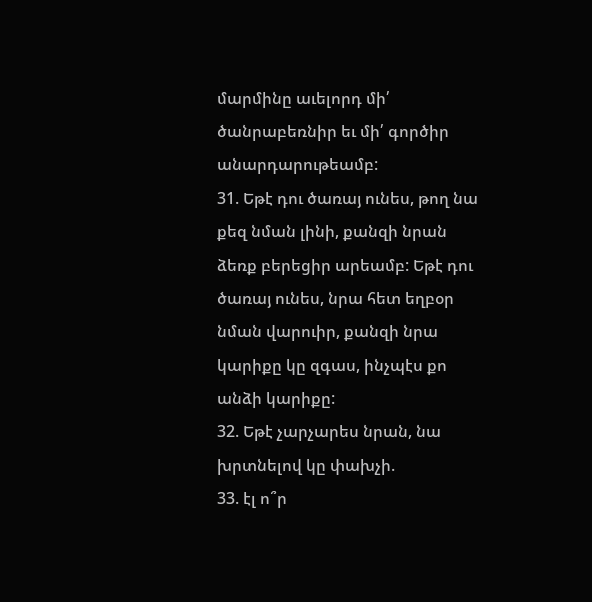մարմինը աւելորդ մի՛ ծանրաբեռնիր եւ մի՛ գործիր անարդարութեամբ:
31. Եթէ դու ծառայ ունես, թող նա քեզ նման լինի, քանզի նրան ձեռք բերեցիր արեամբ: Եթէ դու ծառայ ունես, նրա հետ եղբօր նման վարուիր, քանզի նրա կարիքը կը զգաս, ինչպէս քո անձի կարիքը:
32. Եթէ չարչարես նրան, նա խրտնելով կը փախչի.
33. էլ ո՞ր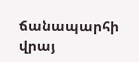ճանապարհի վրայ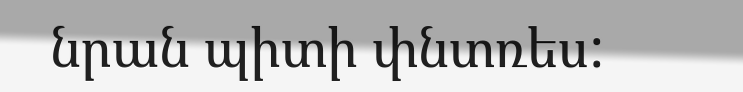նրան պիտի փնտռես: